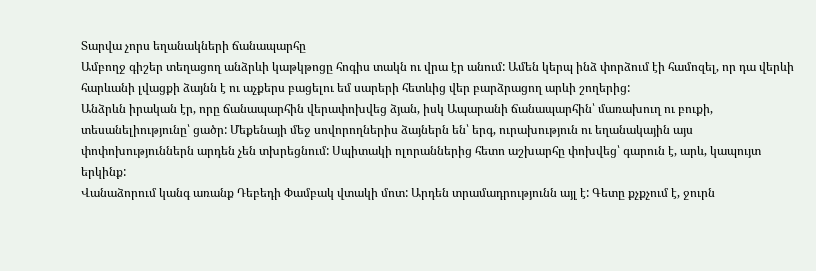Տարվա չորս եղանակների ճանապարհը
Ամբողջ գիշեր տեղացող անձրևի կաթկթոցը հոգիս տակն ու վրա էր անում: Ամեն կերպ ինձ փորձում էի համոզել, որ դա վերևի հարևանի լվացքի ձայնն է ու աչքերս բացելու եմ սարերի հետևից վեր բարձրացող արևի շողերից:
Անձրևն իրական էր, որը ճանապարհին վերափոխվեց ձյան, իսկ Ապարանի ճանապարհին՝ մառախուղ ու բուքի, տեսանելիությունը՝ ցածր: Մեքենայի մեջ սովորողներիս ձայներն են՝ երգ, ուրախություն ու եղանակային այս փոփոխություններն արդեն չեն տխրեցնում: Սպիտակի ոլորաններից հետո աշխարհը փոխվեց՝ գարուն է, արև, կապույտ երկինք:
Վանաձորում կանգ առանք Դեբեդի Փամբակ վտակի մոտ: Արդեն տրամադրությունն այլ է: Գետը քչքչում է, ջուրն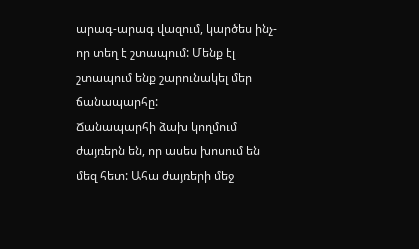արագ-արագ վազում, կարծես ինչ-որ տեղ է շտապում: Մենք էլ շտապում ենք շարունակել մեր ճանապարհը:
Ճանապարհի ձախ կողմում ժայռերն են, որ ասես խոսում են մեզ հետ: Ահա ժայռերի մեջ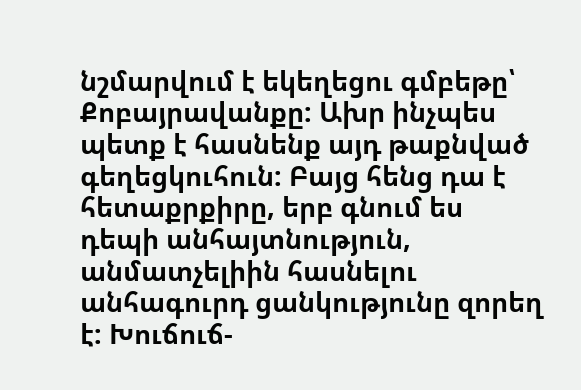նշմարվում է եկեղեցու գմբեթը՝ Քոբայրավանքը: Ախր ինչպես պետք է հասնենք այդ թաքնված գեղեցկուհուն: Բայց հենց դա է հետաքրքիրը, երբ գնում ես դեպի անհայտնություն, անմատչելիին հասնելու անհագուրդ ցանկությունը զորեղ է: Խուճուճ-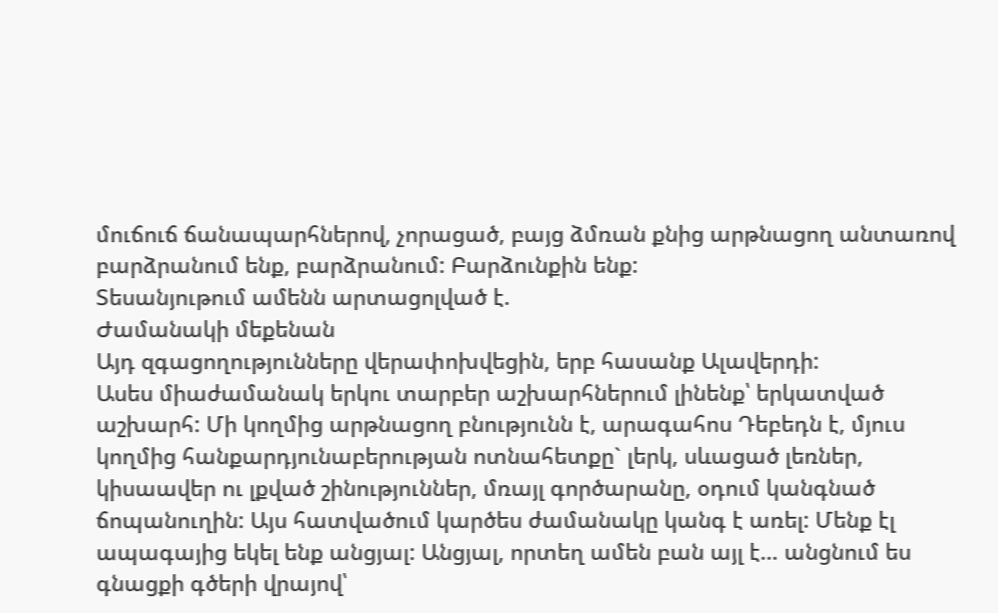մուճուճ ճանապարհներով, չորացած, բայց ձմռան քնից արթնացող անտառով բարձրանում ենք, բարձրանում: Բարձունքին ենք:
Տեսանյութում ամենն արտացոլված է.
Ժամանակի մեքենան
Այդ զգացողությունները վերափոխվեցին, երբ հասանք Ալավերդի:
Ասես միաժամանակ երկու տարբեր աշխարհներում լինենք՝ երկատված աշխարհ: Մի կողմից արթնացող բնությունն է, արագահոս Դեբեդն է, մյուս կողմից հանքարդյունաբերության ոտնահետքը` լերկ, սևացած լեռներ, կիսաավեր ու լքված շինություններ, մռայլ գործարանը, օդում կանգնած ճոպանուղին: Այս հատվածում կարծես ժամանակը կանգ է առել: Մենք էլ ապագայից եկել ենք անցյալ: Անցյալ, որտեղ ամեն բան այլ է… անցնում ես գնացքի գծերի վրայով՝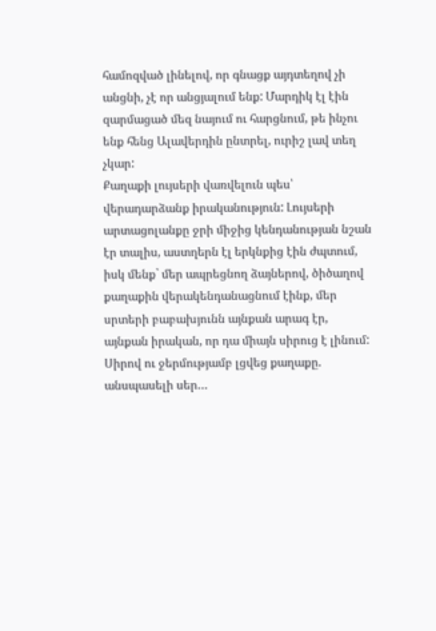համոզված լինելով, որ գնացք այդտեղով չի անցնի, չէ որ անցյալում ենք: Մարդիկ էլ էին զարմացած մեզ նայում ու հարցնում, թե ինչու ենք հենց Ալավերդին ընտրել, ուրիշ լավ տեղ չկար:
Քաղաքի լույսերի վառվելուն պես՝ վերադարձանք իրականություն: Լույսերի արտացոլանքը ջրի միջից կենդանության նշան էր տալիս, աստղերն էլ երկնքից էին ժպտում, իսկ մենք` մեր ապրեցնող ձայներով, ծիծաղով քաղաքին վերակենդանացնում էինք, մեր սրտերի բաբախյունն այնքան արագ էր, այնքան իրական, որ դա միայն սիրուց է լինում: Սիրով ու ջերմությամբ լցվեց քաղաքը. անսպասելի սեր…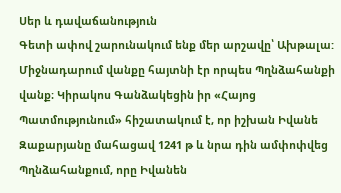Սեր և դավաճանություն
Գետի ափով շարունակում ենք մեր արշավը՝ Ախթալա: Միջնադարում վանքը հայտնի էր որպես Պղնձահանքի վանք։ Կիրակոս Գանձակեցին իր «Հայոց Պատմությունում» հիշատակում է, որ իշխան Իվանե Զաքարյանը մահացավ 1241 թ և նրա դին ամփոփվեց Պղնձահանքում, որը Իվանեն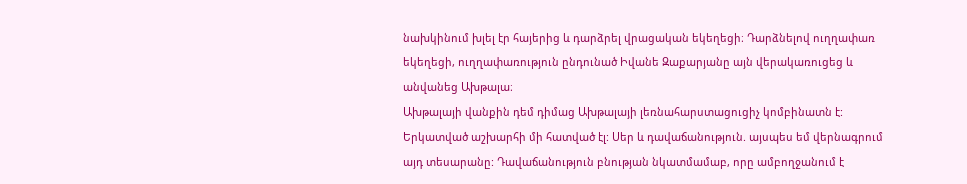նախկինում խլել էր հայերից և դարձրել վրացական եկեղեցի։ Դարձնելով ուղղափառ եկեղեցի, ուղղափառություն ընդունած Իվանե Զաքարյանը այն վերակառուցեց և անվանեց Ախթալա։
Ախթալայի վանքին դեմ դիմաց Ախթալայի լեռնահարստացուցիչ կոմբինատն է: Երկատված աշխարհի մի հատված էլ: Սեր և դավաճանություն. այսպես եմ վերնագրում այդ տեսարանը: Դավաճանություն բնության նկատմամաբ, որը ամբողջանում է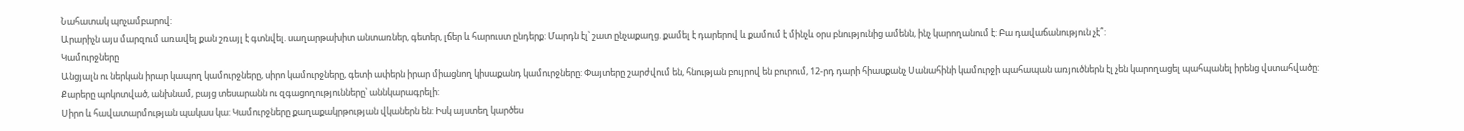Նահատակ պոչամբարով:
Արարիչն այս մարզում առավել քան շռայլ է գտնվել. սաղարթախիտ անտառներ, գետեր, լճեր և հարուստ ընդերք: Մարդն էլ՝ շատ ընչաքաղց. քամել է դարերով և քամում է մինչև օրս բնությունից ամենն, ինչ կարողանում է: Բա դավաճանություն չէ՞:
Կամուրջները
Անցյալն ու ներկան իրար կապող կամուրջները, սիրո կամուրջները, գետի ափերն իրար միացնող կիսաքանդ կամուրջները: Փայտերը շարժվում են, հնության բույրով են բուրում, 12-րդ դարի հիասքանչ Սանահինի կամուրջի պահապան առյուծներն էլ չեն կարողացել պահպանել իրենց վստահվածը: Քարերը պոկոտված, անխնամ, բայց տեսարանն ու զգացողությունները՝ աննկարագրելի:
Սիրո և հավատարմության պակաս կա: Կամուրջները քաղաքակրթության վկաներն են: Իսկ այստեղ կարծես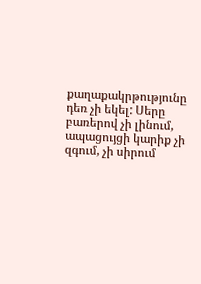քաղաքակրթությունը դեռ չի եկել: Սերը բառերով չի լինում, ապացույցի կարիք չի զգում, չի սիրում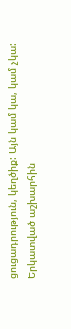ցուցադրություն, կեղծիք: Այն կամ կա, կամ չկա:
Երկատված աշխարհին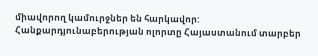միավորող կամուրջներ են հարկավոր:
Հանքարդյունաբերության ոլորտը Հայաստանում տարբեր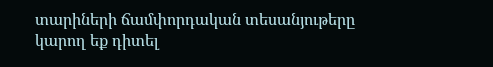տարիների ճամփորդական տեսանյութերը կարող եք դիտել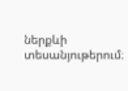ներքևի տեսանյութերում։